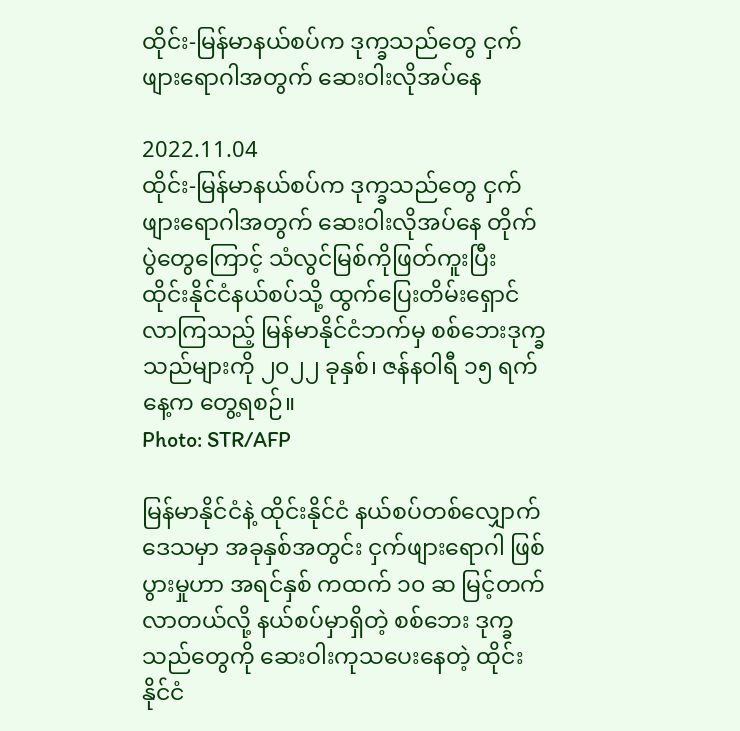ထိုင်း-မြန်မာနယ်စပ်က ဒုက္ခသည်တွေ ငှက်ဖျားရောဂါအတွက် ဆေးဝါးလိုအပ်နေ

2022.11.04
ထိုင်း-မြန်မာနယ်စပ်က ဒုက္ခသည်တွေ ငှက်ဖျားရောဂါအတွက် ဆေးဝါးလိုအပ်နေ တိုက်ပွဲတွေကြောင့် သံလွင်မြစ်ကိုဖြတ်ကူးပြီး ထိုင်းနိုင်ငံနယ်စပ်သို့ ထွက်ပြေးတိမ်းရှောင်လာကြသည့် မြန်မာနိုင်ငံဘက်မှ စစ်ဘေးဒုက္ခသည်များကို ၂၀၂၂ ခုနှစ်၊ ဇန်နဝါရီ ၁၅ ရက်နေ့က တွေ့ရစဉ်။
Photo: STR/AFP

မြန်မာနိုင်ငံနဲ့ ထိုင်းနိုင်ငံ နယ်စပ်တစ်လျှောက်ဒေသမှာ အခုနှစ်အတွင်း ငှက်ဖျားရောဂါ ဖြစ်ပွားမှုဟာ အရင်နှစ် ကထက် ၁၀ ဆ မြင့်တက်လာတယ်လို့ နယ်စပ်မှာရှိတဲ့ စစ်ဘေး ဒုက္ခသည်တွေကို ဆေးဝါးကုသပေးနေတဲ့ ထိုင်းနိုင်ငံ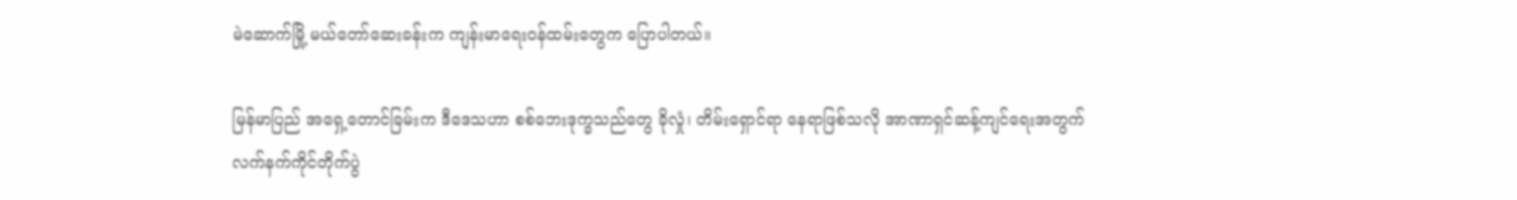မဲဆောက်မြို့ မယ်တော်ဆေးခန်းက ကျန်းမာရေးဝန်ထမ်းတွေက ပြောပါတယ်။

မြန်မာပြည် အရှေ့တောင်ခြမ်းက ဒီဒေသဟာ စစ်ဘေးဒုက္ခသည်တွေ ခိုလှုံ၊ တိမ်းရှောင်ရာ နေရာဖြစ်သလို အာဏာရှင်ဆန့်ကျင်ရေးအတွက် လက်နက်ကိုင်တိုက်ပွဲ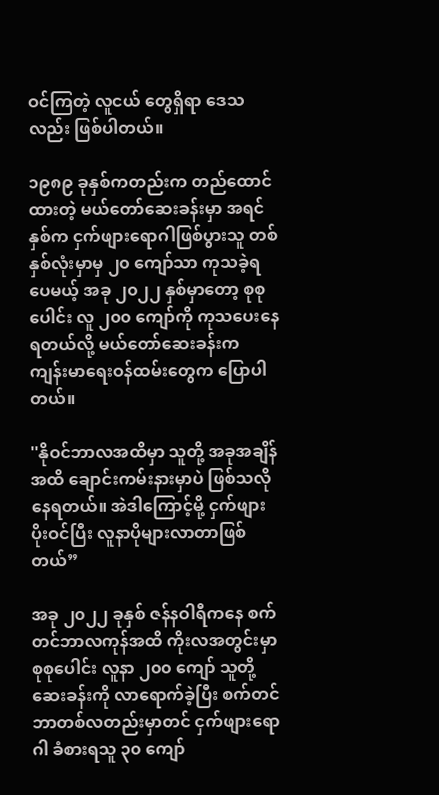ဝင်ကြတဲ့ လူငယ် တွေရှိရာ ဒေသလည်း ဖြစ်ပါတယ်။

၁၉၈၉ ခုနှစ်ကတည်းက တည်ထောင်ထားတဲ့ မယ်တော်ဆေးခန်းမှာ အရင်နှစ်က ငှက်ဖျားရောဂါဖြစ်ပွားသူ တစ်နှစ်လုံးမှာမှ ၂၀ ကျော်သာ ကုသခဲ့ရပေမယ့် အခု ၂၀၂၂ နှစ်မှာတော့ စုစုပေါင်း လူ ၂၀၀ ကျော်ကို ကုသပေးနေရတယ်လို့ မယ်တော်ဆေးခန်းက ကျန်းမာရေးဝန်ထမ်းတွေက ပြောပါတယ်။

''နိုဝင်ဘာလအထိမှာ သူတို့ အခုအချိန်အထိ ချောင်းကမ်းနားမှာပဲ ဖြစ်သလို နေရတယ်။ အဲဒါကြောင့်မို့ ငှက်ဖျားပိုးဝင်ပြီး လူနာပိုများလာတာဖြစ်တယ်”

အခု ၂၀၂၂ ခုနှစ် ဇန်နဝါရီကနေ စက်တင်ဘာလကုန်အထိ ကိုးလအတွင်းမှာ စုစုပေါင်း လူနာ ၂၀၀ ကျော် သူတို့ဆေးခန်းကို လာရောက်ခဲ့ပြီး စက်တင်ဘာတစ်လတည်းမှာတင် ငှက်ဖျားရောဂါ ခံစားရသူ ၃၀ ကျော်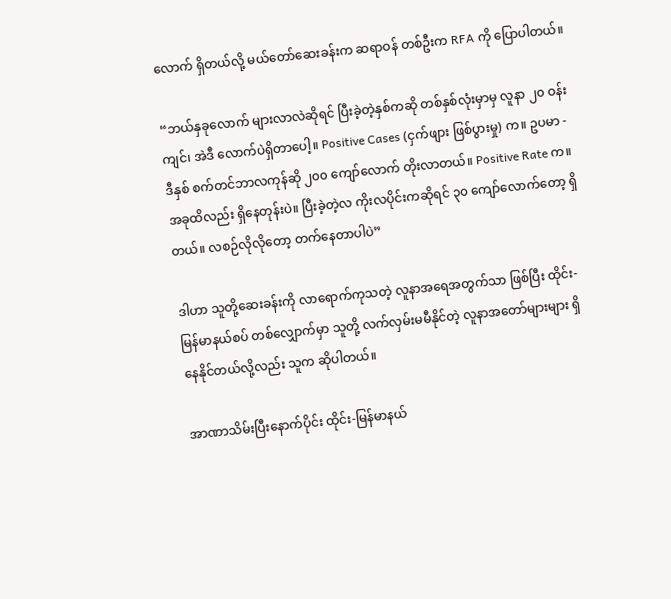လောက် ရှိတယ်လို့ မယ်တော်ဆေးခန်းက ဆရာဝန် တစ်ဦးက RFA ကို ပြောပါတယ်။

“ဘယ်နှခုလောက် များလာလဲဆိုရင် ပြီးခဲ့တဲ့နှစ်ကဆို တစ်နှစ်လုံးမှာမှ လူနာ ၂၀ ဝန်းကျင်၊ အဲဒီ လောက်ပဲရှိတာပေါ့။ Positive Cases (ငှက်ဖျား ဖြစ်ပွားမှု) က။ ဥပမာ - ဒီနှစ် စက်တင်ဘာလကုန်ဆို ၂၀၀ ကျော်လောက် တိုးလာတယ်။ Positive Rate က။ အခုထိလည်း ရှိနေတုန်းပဲ။ ပြီးခဲ့တဲ့လ ကိုးလပိုင်းကဆိုရင် ၃၀ ကျော်လောက်တော့ ရှိတယ်။ လစဉ်လိုလိုတော့ တက်နေတာပါပဲ”

ဒါဟာ သူတို့ဆေးခန်းကို လာရောက်ကုသတဲ့ လူနာအရေအတွက်သာ ဖြစ်ပြီး ထိုင်း-မြန်မာနယ်စပ် တစ်လျှောက်မှာ သူတို့ လက်လှမ်းမမီနိုင်တဲ့ လူနာအတော်များများ ရှိနေနိုင်တယ်လို့လည်း သူက ဆိုပါတယ်။

အာဏာသိမ်းပြီးနောက်ပိုင်း ထိုင်း-မြန်မာနယ်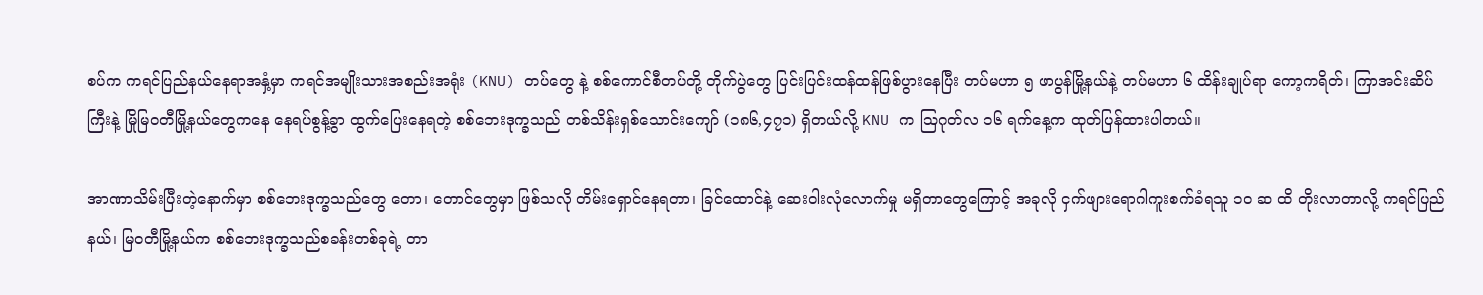စပ်က ကရင်ပြည်နယ်နေရာအနှံ့မှာ ကရင်အမျိုးသားအစည်းအရုံး (KNU) တပ်တွေ နဲ့ စစ်ကောင်စီတပ်တို့ တိုက်ပွဲတွေ ပြင်းပြင်းထန်ထန်ဖြစ်ပွားနေပြီး တပ်မဟာ ၅ ဖာပွန်မြို့နယ်နဲ့ တပ်မဟာ ၆ ထိန်းချုပ်ရာ ကော့ကရိတ်၊ ကြာအင်းဆိပ်ကြီးနဲ့ မြိုမြဝတီမြို့နယ်တွေကနေ နေရပ်စွန့်ခွာ ထွက်ပြေးနေရတဲ့ စစ်ဘေးဒုက္ခသည် တစ်သိန်းရှစ်သောင်းကျော် (၁၈၆,၄၇၁) ရှိတယ်လို့ KNU က ဩဂုတ်လ ၁၆ ရက်နေ့က ထုတ်ပြန်ထားပါတယ်။

အာဏာသိမ်းပြီးတဲ့နောက်မှာ စစ်ဘေးဒုက္ခသည်တွေ တော၊ တောင်တွေမှာ ဖြစ်သလို တိမ်းရှောင်နေရတာ၊ ခြင်ထောင်နဲ့ ဆေးဝါးလုံလောက်မှု မရှိတာတွေကြောင့် အခုလို ငှက်ဖျားရောဂါကူးစက်ခံရသူ ၁၀ ဆ ထိ တိုးလာတာလို့ ကရင်ပြည်နယ်၊ မြဝတီမြို့နယ်က စစ်ဘေးဒုက္ခသည်စခန်းတစ်ခုရဲ့ တာ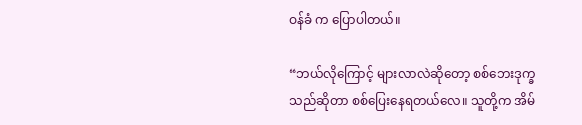ဝန်ခံ က ပြောပါတယ်။

“ဘယ်လိုကြောင့် များလာလဲဆိုတော့ စစ်ဘေးဒုက္ခသည်ဆိုတာ စစ်ပြေးနေရတယ်လေ။ သူတို့က အိမ်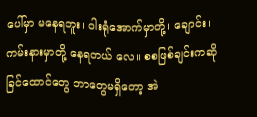ပေါ်မှာ မနေရဘူး၊ ဝါးရုံအောက်မှာတို့၊ ချောင်း၊ ကမ်းနားမှာတို့ နေရတယ် လေ။ စစဖြစ်ချင်းကဆို ခြင်ထောင်တွေ ဘာတွေမရှိတော့ အဲ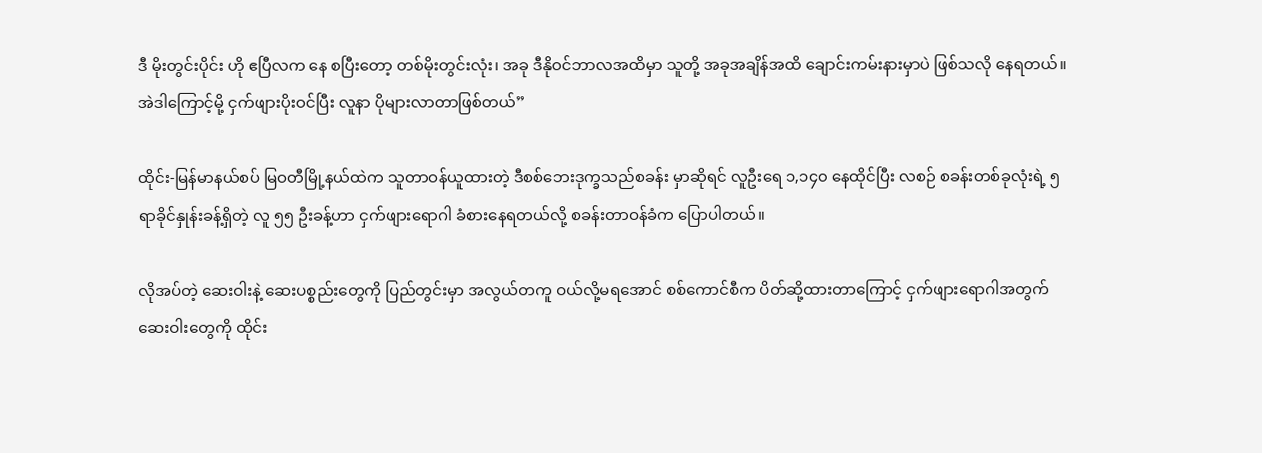ဒီ မိုးတွင်းပိုင်း ဟို ဧပြီလက နေ စပြီးတော့ တစ်မိုးတွင်းလုံး၊ အခု ဒီနိုဝင်ဘာလအထိမှာ သူတို့ အခုအချိန်အထိ ချောင်းကမ်းနားမှာပဲ ဖြစ်သလို နေရတယ်။ အဲဒါကြောင့်မို့ ငှက်ဖျားပိုးဝင်ပြီး လူနာ ပိုများလာတာဖြစ်တယ်”

ထိုင်း-မြန်မာနယ်စပ် မြဝတီမြို့နယ်ထဲက သူတာဝန်ယူထားတဲ့ ဒီစစ်ဘေးဒုက္ခသည်စခန်း မှာဆိုရင် လူဦးရေ ၁,၁၄၀ နေထိုင်ပြီး လစဉ် စခန်းတစ်ခုလုံးရဲ့ ၅ ရာခိုင်နှုန်းခန့်ရှိတဲ့ လူ ၅၅ ဦးခန့်ဟာ ငှက်ဖျားရောဂါ ခံစားနေရတယ်လို့ စခန်းတာဝန်ခံက ပြောပါတယ်။

လိုအပ်တဲ့ ဆေးဝါးနဲ့ ဆေးပစ္စည်းတွေကို ပြည်တွင်းမှာ အလွယ်တကူ ဝယ်လို့မရအောင် စစ်ကောင်စီက ပိတ်ဆို့ထားတာကြောင့် ငှက်ဖျားရောဂါအတွက် ဆေးဝါးတွေကို ထိုင်း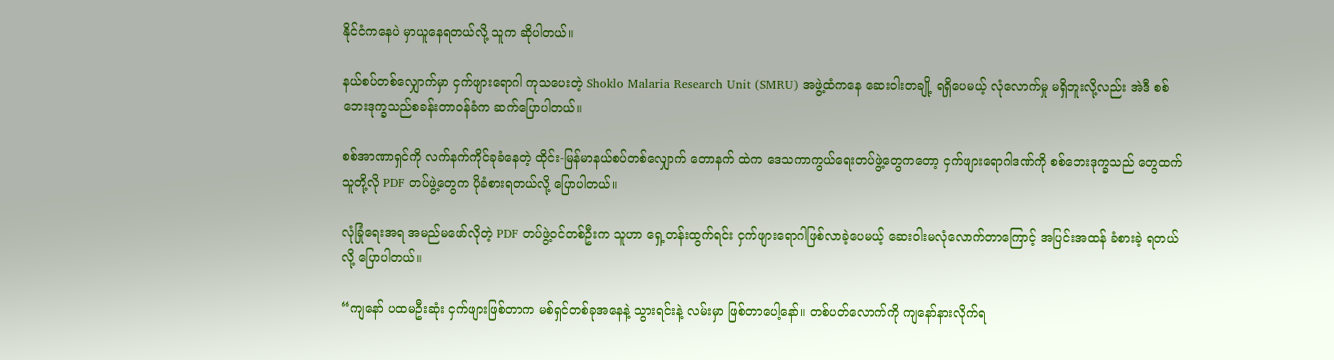နိုင်ငံကနေပဲ မှာယူနေရတယ်လို့ သူက ဆိုပါတယ်။

နယ်စပ်တစ်လျှောက်မှာ ငှက်ဖျားရောဂါ ကုသပေးတဲ့ Shoklo Malaria Research Unit (SMRU) အဖွဲ့ထံကနေ ဆေးဝါးတချို့ ရရှိပေမယ့် လုံလောက်မှု မရှိဘူးလို့လည်း အဲဒီ စစ်ဘေးဒုက္ခသည်စခန်းတာဝန်ခံက ဆက်ပြောပါတယ်။

စစ်အာဏာရှင်ကို လက်နက်ကိုင်ခုခံနေတဲ့ ထိုင်း-မြန်မာနယ်စပ်တစ်လျှောက် တောနက် ထဲက ဒေသကာကွယ်ရေးတပ်ဖွဲ့တွေကတော့ ငှက်ဖျားရောဂါဒဏ်ကို စစ်ဘေးဒုက္ခသည် တွေထက် သူတို့လို PDF တပ်ဖွဲ့တွေက ပိုခံစားရတယ်လို့ ပြောပါတယ်။

လုံခြုံရေးအရ အမည်မဖော်လိုတဲ့ PDF တပ်ဖွဲ့ဝင်တစ်ဦးက သူဟာ ရှေ့တန်းထွက်ရင်း ငှက်ဖျားရောဂါဖြစ်လာခဲ့ပေမယ့် ဆေးဝါးမလုံလောက်တာကြောင့် အပြင်းအထန် ခံစားခဲ့ ရတယ်လို့ ပြောပါတယ်။

“ကျနော် ပထမဦးဆုံး ငှက်ဖျားဖြစ်တာက မစ်ရှင်တစ်ခုအနေနဲ့ သွားရင်းနဲ့ လမ်းမှာ ဖြစ်တာပေါ့နော်။ တစ်ပတ်လောက်ကို ကျနော်နားလိုက်ရ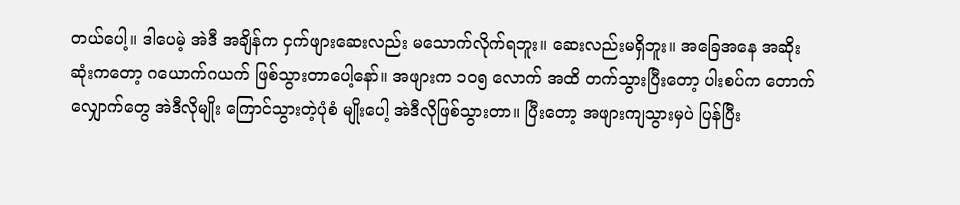တယ်ပေါ့။ ဒါပေမဲ့ အဲဒီ အချိန်က ငှက်ဖျားဆေးလည်း မသောက်လိုက်ရဘူး။ ဆေးလည်းမရှိဘူး။ အခြေအနေ အဆိုးဆုံးကတော့ ဂယောက်ဂယက် ဖြစ်သွားတာပေါ့နော်။ အဖျားက ၁၀၅ လောက် အထိ တက်သွားပြီးတော့ ပါးစပ်က တောက်လျှောက်တွေ အဲဒီလိုမျိုး ကြောင်သွားတဲ့ပုံစံ မျိုးပေါ့ အဲဒီလိုဖြစ်သွားတာ။ ပြီးတော့ အဖျားကျသွားမှပဲ ပြန်ပြီး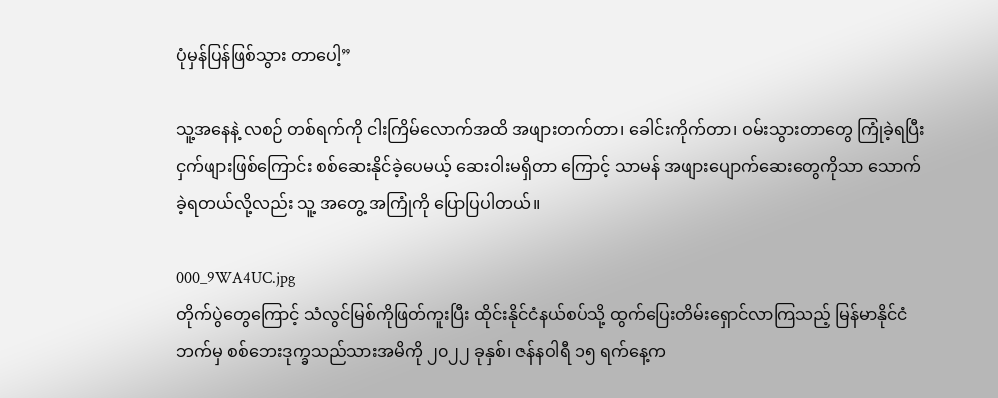ပုံမှန်ပြန်ဖြစ်သွား တာပေါ့”

သူ့အနေနဲ့ လစဉ် တစ်ရက်ကို ငါးကြိမ်လောက်အထိ အဖျားတက်တာ၊ ခေါင်းကိုက်တာ၊ ဝမ်းသွားတာတွေ ကြုံခဲ့ရပြီး ငှက်ဖျားဖြစ်ကြောင်း စစ်ဆေးနိုင်ခဲ့ပေမယ့် ဆေးဝါးမရှိတာ ကြောင့် သာမန် အဖျားပျောက်ဆေးတွေကိုသာ သောက်ခဲ့ရတယ်လို့လည်း သူ့ အတွေ့ အကြုံကို ပြောပြပါတယ်။

000_9WA4UC.jpg
တိုက်ပွဲတွေကြောင့် သံလွင်မြစ်ကိုဖြတ်ကူးပြီး ထိုင်းနိုင်ငံနယ်စပ်သို့ ထွက်ပြေးတိမ်းရှောင်လာကြသည့် မြန်မာနိုင်ငံဘက်မှ စစ်ဘေးဒုက္ခသည်သားအမိကို ၂၀၂၂ ခုနှစ်၊ ဇန်နဝါရီ ၁၅ ရက်နေ့က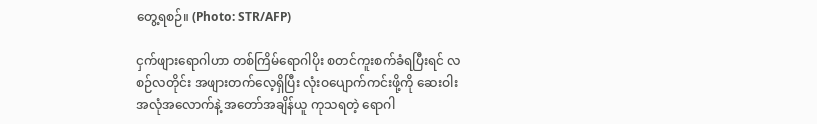တွေ့ရစဉ်။ (Photo: STR/AFP)

ငှက်ဖျားရောဂါဟာ တစ်ကြိမ်ရောဂါပိုး စတင်ကူးစက်ခံရပြီးရင် လစဉ်လတိုင်း အဖျားတက်လေ့ရှိပြီး လုံးဝပျောက်ကင်းဖို့ကို ဆေးဝါးအလုံအလောက်နဲ့ အတော်အချိန်ယူ ကုသရတဲ့ ရောဂါ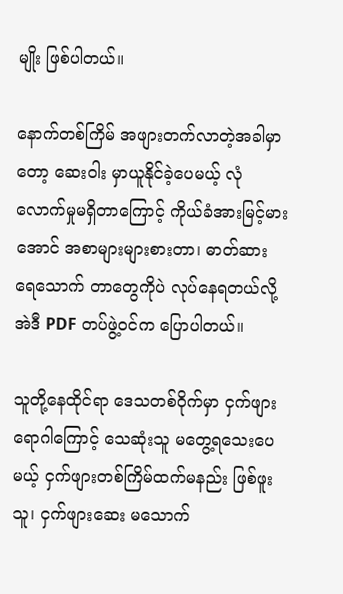မျိုး ဖြစ်ပါတယ်။

နောက်တစ်ကြိမ် အဖျားတက်လာတဲ့အခါမှာတော့ ဆေးဝါး မှာယူနိုင်ခဲ့ပေမယ့် လုံလောက်မှုမရှိတာကြောင့် ကိုယ်ခံအားမြင့်မားအောင် အစာများများစားတာ၊ ဓာတ်ဆားရေသောက် တာတွေကိုပဲ လုပ်နေရတယ်လို့ အဲဒီ PDF တပ်ဖွဲ့ဝင်က ပြောပါတယ်။

သူတို့နေထိုင်ရာ ဒေသတစ်ဝိုက်မှာ ငှက်ဖျားရောဂါကြောင့် သေဆုံးသူ မတွေ့ရသေးပေမယ့် ငှက်ဖျားတစ်ကြိမ်ထက်မနည်း ဖြစ်ဖူးသူ၊ ငှက်ဖျားဆေး မသောက်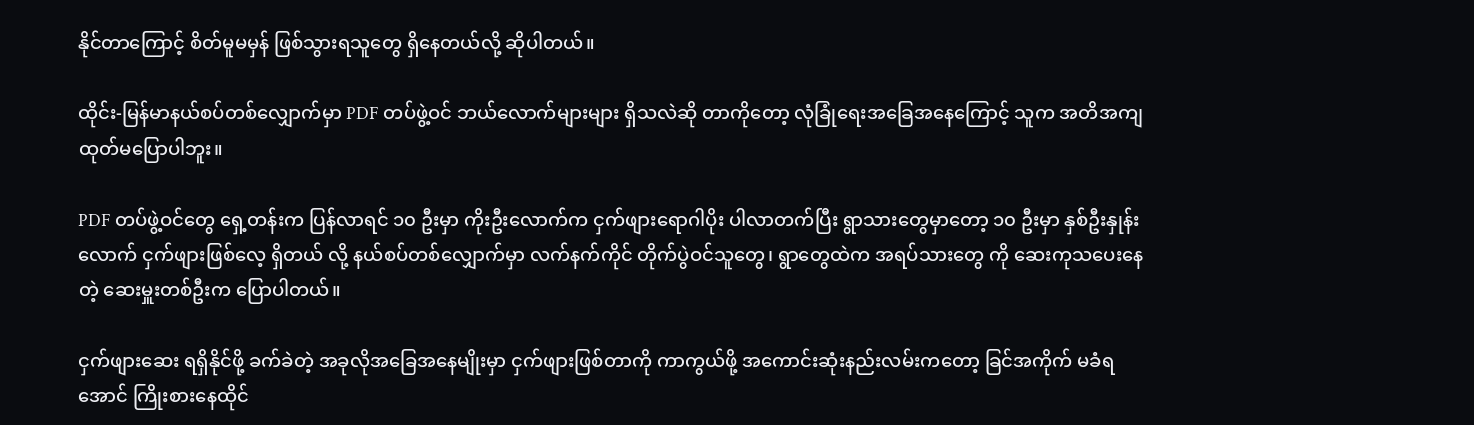နိုင်တာကြောင့် စိတ်မူမမှန် ဖြစ်သွားရသူတွေ ရှိနေတယ်လို့ ဆိုပါတယ်။

ထိုင်း-မြန်မာနယ်စပ်တစ်လျှောက်မှာ PDF တပ်ဖွဲ့ဝင် ဘယ်လောက်များများ ရှိသလဲဆို တာကို‌တော့ လုံခြုံရေးအခြေအနေကြောင့် သူက အတိအကျ ထုတ်မပြောပါဘူး။

PDF တပ်ဖွဲ့ဝင်တွေ ရှေ့တန်းက ပြန်လာရင် ၁၀ ဦးမှာ ကိုးဦးလောက်က ငှက်ဖျားရောဂါပိုး ပါလာတက်ပြီး ရွာသားတွေမှာတော့ ၁၀ ဦးမှာ နှစ်ဦးနှုန်းလောက် ငှက်ဖျားဖြစ်လေ့ ရှိတယ် လို့ နယ်စပ်တစ်လျှောက်မှာ လက်နက်ကိုင် တိုက်ပွဲဝင်သူတွေ၊ ရွာတွေထဲက အရပ်သားတွေ ကို ဆေးကုသပေးနေတဲ့ ဆေးမှူးတစ်ဦးက ပြောပါတယ်။

ငှက်ဖျားဆေး ရရှိနိုင်ဖို့ ခက်ခဲတဲ့ အခုလိုအခြေအနေမျိုးမှာ ငှက်ဖျားဖြစ်တာကို ကာကွယ်ဖို့ အကောင်းဆုံးနည်းလမ်းကတော့ ခြင်အကိုက် မခံရအောင် ကြိုးစားနေထိုင်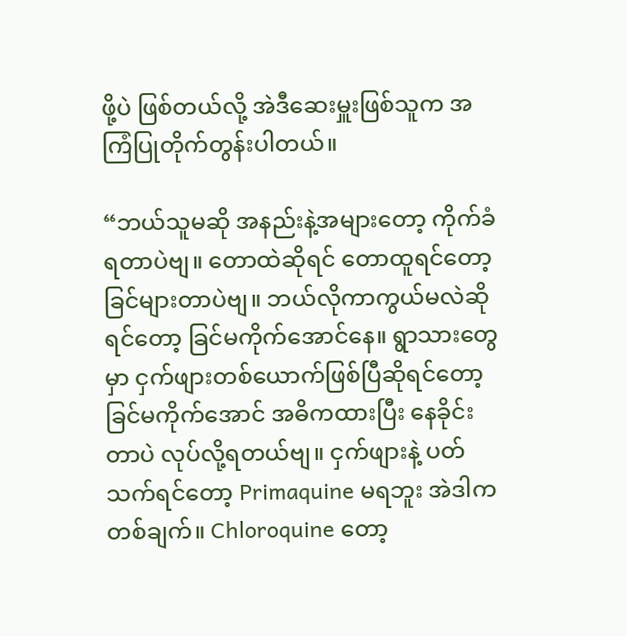ဖို့ပဲ ဖြစ်တယ်လို့ အဲဒီဆေးမှူးဖြစ်သူက အကြံပြုတိုက်တွန်းပါတယ်။ ‌

“ဘယ်သူမဆို အနည်းနဲ့အများတော့ ကိုက်ခံရတာပဲဗျ။ တောထဲဆိုရင် တောထူရင်တော့ ခြင်များတာပဲဗျ။ ဘယ်လိုကာကွယ်မလဲဆိုရင်တော့ ခြင်မကိုက်အောင်နေ။ ရွာသားတွေ မှာ ငှက်ဖျားတစ်ယောက်ဖြစ်ပြီဆိုရင်တော့ ခြင်မကိုက်အောင် အဓိကထားပြီး နေခိုင်း တာပဲ လုပ်လို့ရတယ်ဗျ။ ငှက်ဖျားနဲ့ ပတ်သက်ရင်တော့ Primaquine မရဘူး အဲဒါက တစ်ချက်။ Chloroquine တော့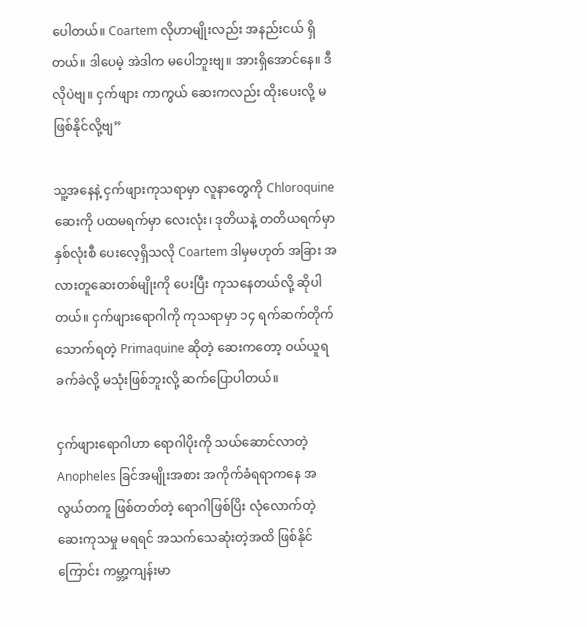ပေါတယ်။ Coartem လိုဟာမျိုးလည်း အနည်းငယ် ရှိတယ်။ ဒါပေမဲ့ အဲဒါက မပေါဘူးဗျ။ အားရှိအောင်နေ။ ဒီလိုပဲဗျ။ ငှက်ဖျား ကာကွယ် ဆေးကလည်း ထိုးပေးလို့ မဖြစ်နိုင်လို့ဗျ”

သူ့အနေနဲ့ ငှက်ဖျားကုသရာမှာ လူနာတွေကို Chloroquine ဆေးကို ပထမရက်မှာ လေးလုံး၊ ဒုတိယနဲ့ တတိယရက်မှာ နှစ်လုံးစီ ပေးလေ့ရှိသလို Coartem ဒါမှမဟုတ် အခြား အလားတူဆေးတစ်မျိုးကို ပေးပြီး ကုသနေတယ်လို့ ဆိုပါတယ်။ ငှက်ဖျားရောဂါကို ကုသရာမှာ ၁၄ ရက်ဆက်တိုက် သောက်ရတဲ့ Primaquine ဆိုတဲ့ ဆေးကတော့ ဝယ်ယူရခက်ခဲလို့ မသုံးဖြစ်ဘူးလို့ ဆက်ပြောပါတယ်။

ငှက်ဖျားရောဂါဟာ ရောဂါပိုးကို သယ်ဆောင်လာတဲ့ Anopheles ခြင်အမျိုးအစား အကိုက်ခံရရာကနေ အလွယ်တကူ ဖြစ်တတ်တဲ့ ရောဂါဖြစ်ပြိး လုံလောက်တဲ့ ဆေးကုသမှု မရရင် အသက်သေဆုံးတဲ့အထိ ဖြစ်နိုင်ကြောင်း ကမ္ဘာ့ကျန်းမာ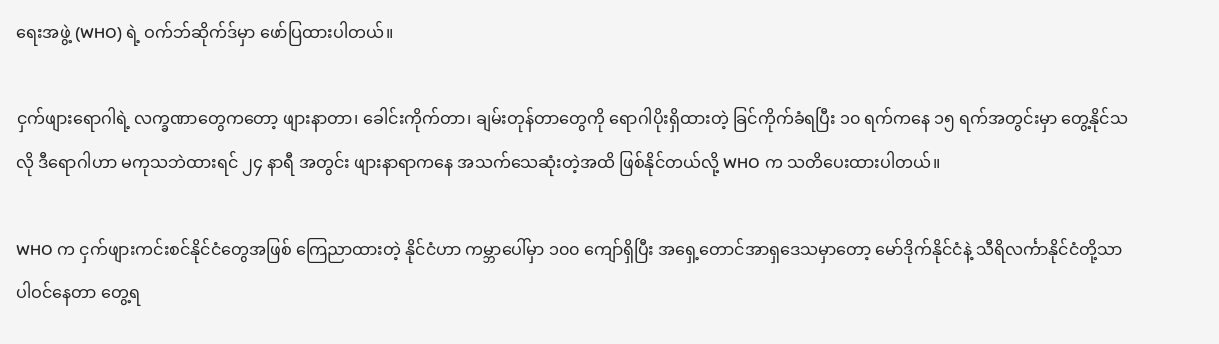ရေးအဖွဲ့ (WHO) ရဲ့ ဝက်ဘ်ဆိုက်ဒ်မှာ ဖော်ပြထားပါတယ်။

ငှက်ဖျားရောဂါရဲ့ လက္ခဏာတွေကတော့ ဖျားနာတာ၊ ခေါင်းကိုက်တာ၊ ချမ်းတုန်တာတွေကို ရောဂါပိုးရှိထားတဲ့ ခြင်ကိုက်ခံရပြီး ၁၀ ရက်ကနေ ၁၅ ရက်အတွင်းမှာ တွေ့နိုင်သလို ဒီရောဂါဟာ မကုသဘဲထားရင် ၂၄ နာရီ အတွင်း ဖျားနာရာကနေ အသက်သေဆုံးတဲ့အထိ ဖြစ်နိုင်တယ်လို့ WHO က သတိပေးထားပါတယ်။

WHO က ငှက်ဖျားကင်းစင်နိုင်ငံတွေအဖြစ် ကြေညာထားတဲ့ နိုင်ငံဟာ ကမ္ဘာပေါ်မှာ ၁၀၀ ကျော်ရှိပြီး အရှေ့တောင်အာရှဒေသမှာတော့ မော်ဒိုက်နိုင်ငံနဲ့ သီရိလင်္ကာနိုင်ငံတို့သာ ပါဝင်နေတာ တွေ့ရ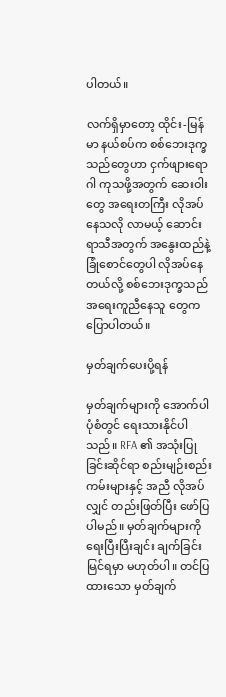ပါတယ်။

လက်ရှိမှာတော့ ထိုင်း-မြန်မာ နယ်စပ်က စစ်ဘေးဒုက္ခသည်တွေဟာ ငှက်ဖျားရောဂါ ကုသဖို့အတွက် ဆေးဝါးတွေ အရေးတကြီး လိုအပ်နေသလို လာမယ့် ဆောင်းရာသီအတွက် အနွေးထည်နဲ့ ခြုံစောင်တွေပါ လိုအပ်နေတယ်လို့ စစ်ဘေးဒုက္ခသည်အရေးကူညီနေသူ တွေက ပြောပါတယ်။

မှတ်ချက်ပေးပို့ရန်

မှတ်ချက်များကို အောက်ပါ ပုံစံတွင် ရေးသားနိုင်ပါသည်။ RFA ၏ အသုံးပြုခြင်းဆိုင်ရာ စည်းမျဉ်းစည်းကမ်းများနှင့် အညီ လိုအပ်လျှင် တည်းဖြတ်ပြီး ဖော်ပြပါမည်။ မှတ်ချက်များကို ရေးပြီးပြီးချင်း ချက်ခြင်း မြင်ရမှာ မဟုတ်ပါ။ တင်ပြထားသော မှတ်ချက်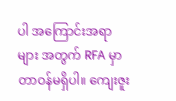ပါ အကြောင်းအရာများ အတွက် RFA မှာ တာဝန်မရှိပါ။ ကျေးဇူး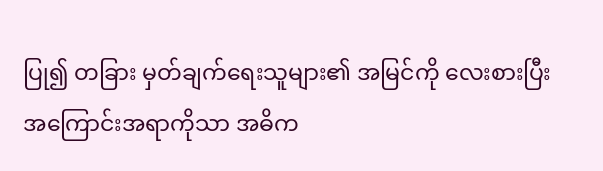ပြု၍ တခြား မှတ်ချက်ရေးသူများ၏ အမြင်ကို လေးစားပြီး အကြောင်းအရာကိုသာ အဓိက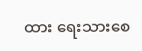ထား ရေးသားစေ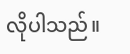လိုပါသည်။